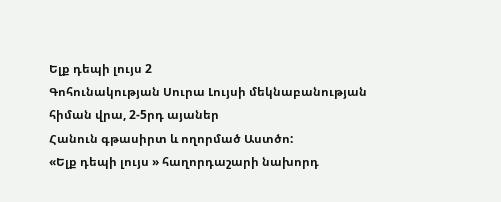Ելք դեպի լույս 2
Գոհունակության Սուրա Լույսի մեկնաբանության հիման վրա, 2-5րդ այաներ
Հանուն գթասիրտ և ողորմած Աստծո:
«Ելք դեպի լույս » հաղորդաշարի նախորդ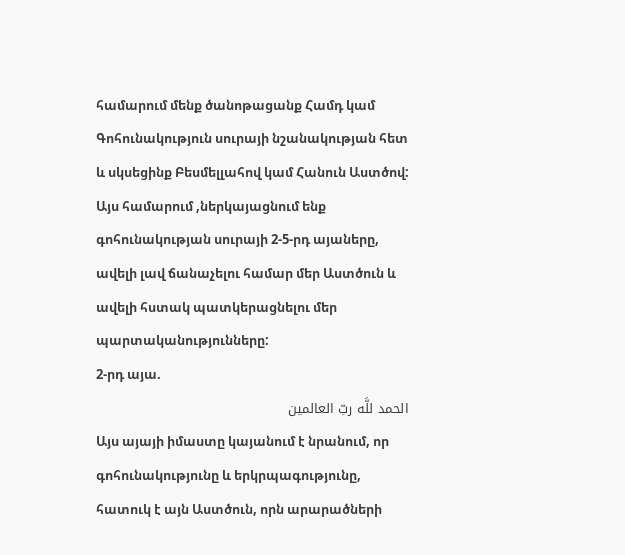համարում մենք ծանոթացանք Համդ կամ Գոհունակություն սուրայի նշանակության հետ և սկսեցինք Բեսմելլահով կամ Հանուն Աստծով:
Այս համարում ,ներկայացնում ենք գոհունակության սուրայի 2-5-րդ այաները, ավելի լավ ճանաչելու համար մեր Աստծուն և ավելի հստակ պատկերացնելու մեր պարտականությունները:
2-րդ այա.
الحمد للَّه ربّ العالمين
Այս այայի իմաստը կայանում է նրանում, որ գոհունակությունը և երկրպագությունը, հատուկ է այն Աստծուն, որն արարածների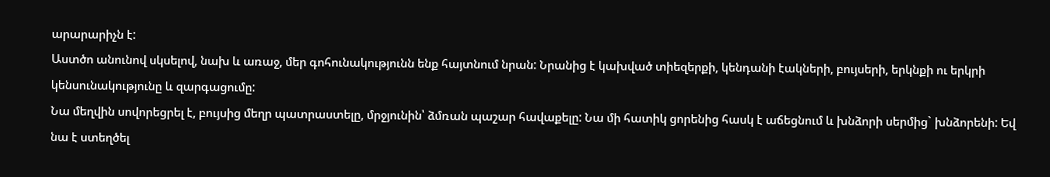արարարիչն է:
Աստծո անունով սկսելով, նախ և առաջ, մեր գոհունակությունն ենք հայտնում նրան: Նրանից է կախված տիեզերքի, կենդանի էակների, բույսերի, երկնքի ու երկրի կենսունակությունը և զարգացումը:
Նա մեղվին սովորեցրել է, բույսից մեղր պատրաստելը, մրջյունին՝ ձմռան պաշար հավաքելը: Նա մի հատիկ ցորենից հասկ է աճեցնում և խնձորի սերմից` խնձորենի: Եվ նա է ստեղծել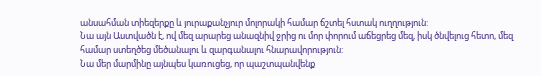անսահման տիեզերքը և յուրաքանչյուր մոլորակի համար ճշտել հստակ ուղղություն:
Նա այն Աստվածն է, ով մեզ արարեց անազնիվ ջրից ու մոր փորում աճեցրեց մեզ, իսկ ծնվելուց հետո, մեզ համար ստեղծեց մեծանալու և զարգանալու հնարավորություն:
Նա մեր մարմինը այնպես կառուցեց, որ պաշտպանվենք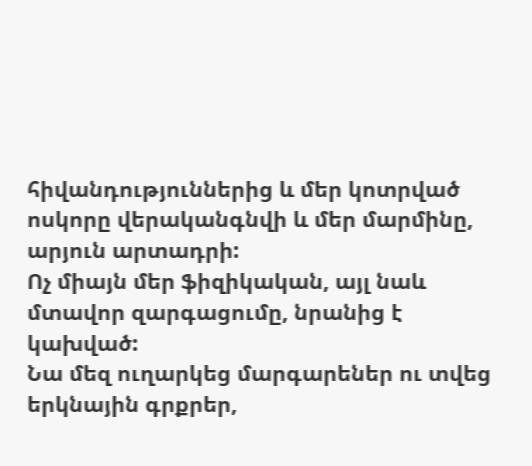հիվանդություններից և մեր կոտրված ոսկորը վերականգնվի և մեր մարմինը, արյուն արտադրի:
Ոչ միայն մեր ֆիզիկական, այլ նաև մտավոր զարգացումը, նրանից է կախված:
Նա մեզ ուղարկեց մարգարեներ ու տվեց երկնային գրքրեր,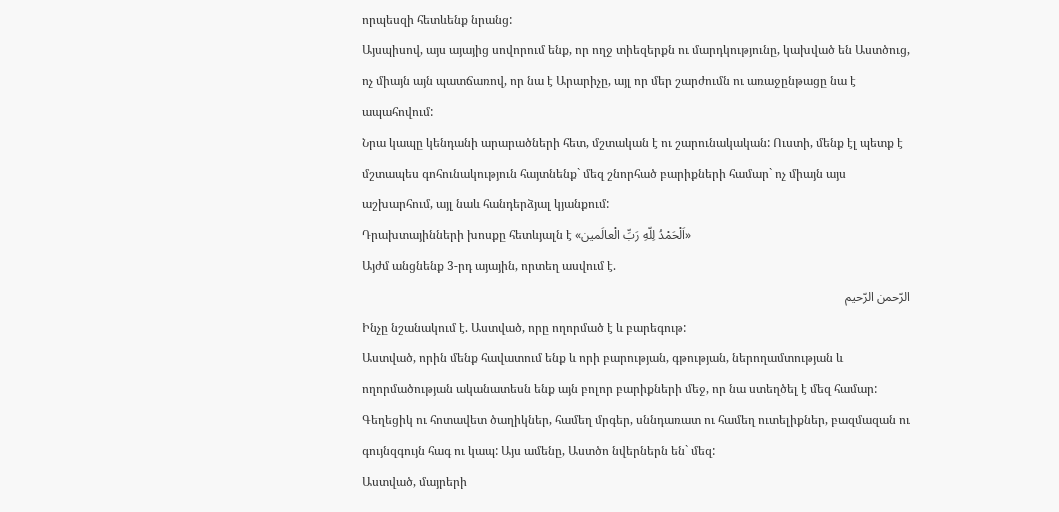որպեսզի հետևենք նրանց:
Այսպիսով, այս այայից սովորում ենք, որ ողջ տիեզերքն ու մարդկությունը, կախված են Աստծուց, ոչ միայն այն պատճառով, որ նա է Արարիչը, այլ որ մեր շարժումն ու առաջընթացը նա է ապահովում:
Նրա կապը կենդանի արարածների հետ, մշտական է ու շարունակական: Ուստի, մենք էլ պետք է մշտապես գոհունակություն հայտնենք` մեզ շնորհած բարիքների համար` ոչ միայն այս աշխարհում, այլ նաև հանդերձյալ կյանքում:
Դրախտայինների խոսքը հետևյալն է «اَلْحَمْدُ لِلّهِ رَبِّ الْعالَمين»
Այժմ անցնենք 3-րդ այային, որտեղ ասվում է.
الرّحمن الرّحيم
Ինչը նշանակում է. Աստված, որը ողորմած է և բարեգութ:
Աստված, որին մենք հավատում ենք և որի բարության, գթության, ներողամտության և ողորմածության ականատեսն ենք այն բոլոր բարիքների մեջ, որ նա ստեղծել է մեզ համար:
Գեղեցիկ ու հոտավետ ծաղիկներ, համեղ մրգեր, սննդառատ ու համեղ ուտելիքներ, բազմազան ու գույնզգույն հագ ու կապ: Այս ամենը, Աստծո նվերներն են` մեզ:
Աստված, մայրերի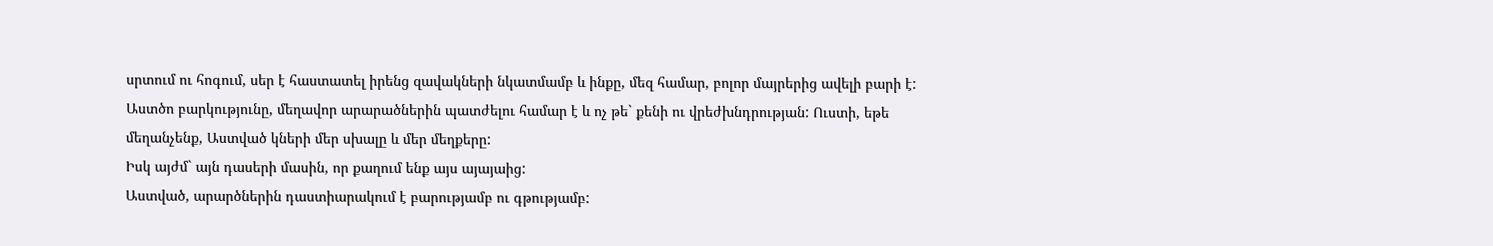սրտում ու հոգում, սեր է հաստատել իրենց զավակների նկատմամբ և ինքը, մեզ համար, բոլոր մայրերից ավելի բարի է:
Աստծո բարկությունը, մեղավոր արարածներին պատժելու համար է և ոչ թե` քենի ու վրեժխնդրության: Ուստի, եթե մեղանչենք, Աստված կների մեր սխալը և մեր մեղքերը:
Իսկ այժմ` այն դասերի մասին, որ քաղում ենք այս այայաից:
Աստված, արարծներին դաստիարակում է բարությամբ ու գթությամբ: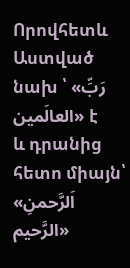Որովհետև Աստված նախ ՝ «رَبِّ العالَمين» է
և դրանից հետո միայն՝ «اَلرَّحمنِ الرَّحيم»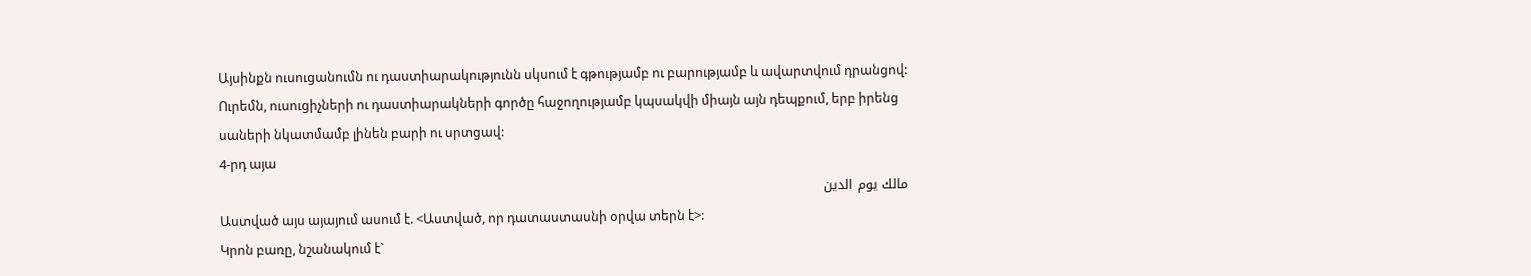Այսինքն ուսուցանումն ու դաստիարակությունն սկսում է գթությամբ ու բարությամբ և ավարտվում դրանցով:
Ուրեմն, ուսուցիչների ու դաստիարակների գործը հաջողությամբ կպսակվի միայն այն դեպքում, երբ իրենց սաների նկատմամբ լինեն բարի ու սրտցավ:
4-րդ այա
مالك يوم الدين
Աստված այս այայում ասում է. <Աստված, որ դատաստասնի օրվա տերն է>:
Կրոն բառը, նշանակում է`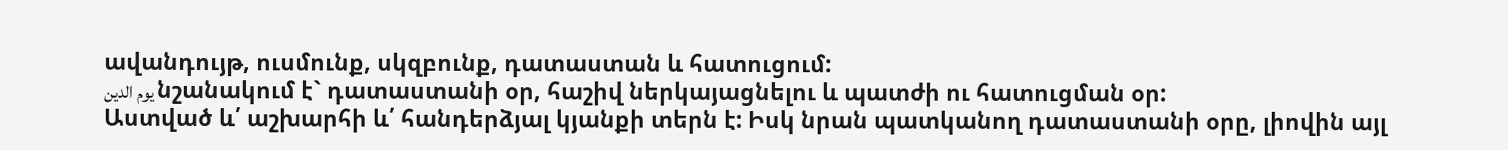ավանդույթ, ուսմունք, սկզբունք, դատաստան և հատուցում:
يوم الدين նշանակում է` դատաստանի օր, հաշիվ ներկայացնելու և պատժի ու հատուցման օր:
Աստված և՛ աշխարհի և՛ հանդերձյալ կյանքի տերն է: Իսկ նրան պատկանող դատաստանի օրը, լիովին այլ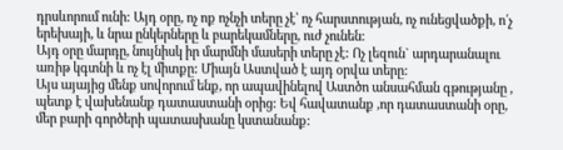դրսևորում ունի: Այդ օրը, ոչ ոք ոչնչի տերը չէ՝ ոչ հարստության, ոչ ունեցվածքի, ո՛չ երեխայի, և նրա ընկերները և բարեկամները, ուժ չունեն:
Այդ օրը մարդը, նույնիսկ իր մարմնի մասերի տերը չէ: Ոչ լեզուն` արդարանալու առիթ կգտնի և ոչ էլ միտքը: Միայն Աստված է այդ օրվա տերը:
Այս այայից մենք սովորում ենք, որ ապավինելով Աստծո անսահման գթությանը , պետք է վախենանք դատաստանի օրից: Եվ հավատանք ,որ դատաստանի օրը, մեր բարի գործերի պատասխանը կստանանք: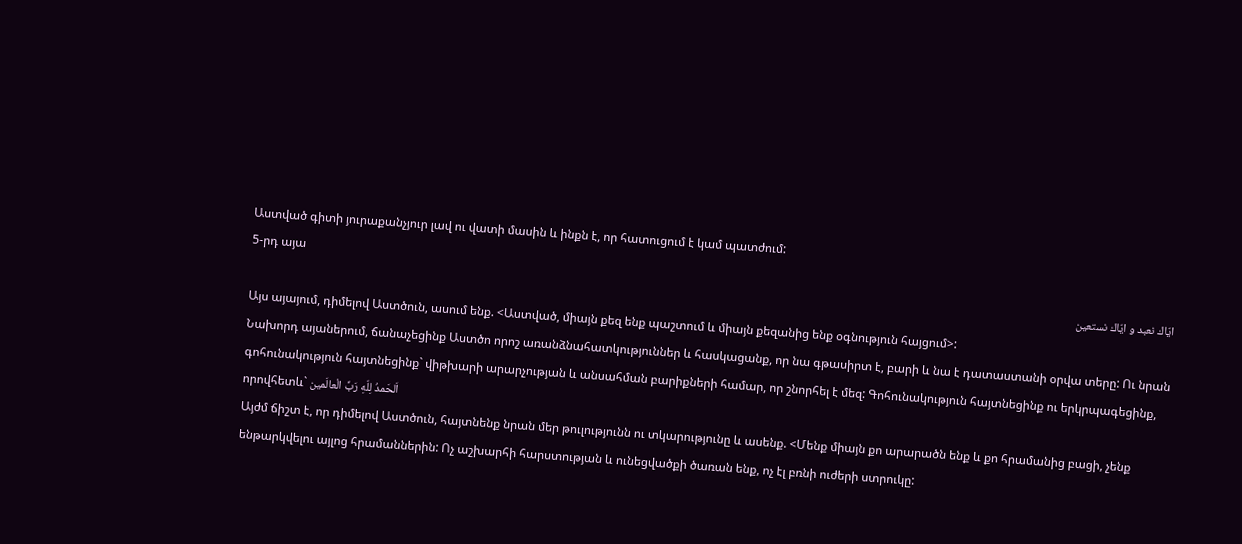Աստված գիտի յուրաքանչյուր լավ ու վատի մասին և ինքն է, որ հատուցում է կամ պատժում:
5-րդ այա
ايّاك نعبد و ايّاك نستعين
Այս այայում, դիմելով Աստծուն, ասում ենք. <Աստված, միայն քեզ ենք պաշտում և միայն քեզանից ենք օգնություն հայցում>:
Նախորդ այաներում, ճանաչեցինք Աստծո որոշ առանձնահատկություններ և հասկացանք, որ նա գթասիրտ է, բարի և նա է դատաստանի օրվա տերը: Ու նրան գոհունակություն հայտնեցինք` վիթխարի արարչության և անսահման բարիքների համար, որ շնորհել է մեզ: Գոհունակություն հայտնեցինք ու երկրպագեցինք, որովհետև` اَلحَمدُ لِلّهِ رَبِّ الْعالَمين
Այժմ ճիշտ է, որ դիմելով Աստծուն, հայտնենք նրան մեր թուլությունն ու տկարությունը և ասենք. <Մենք միայն քո արարածն ենք և քո հրամանից բացի, չենք ենթարկվելու այլոց հրամաններին: Ոչ աշխարհի հարստության և ունեցվածքի ծառան ենք, ոչ էլ բռնի ուժերի ստրուկը: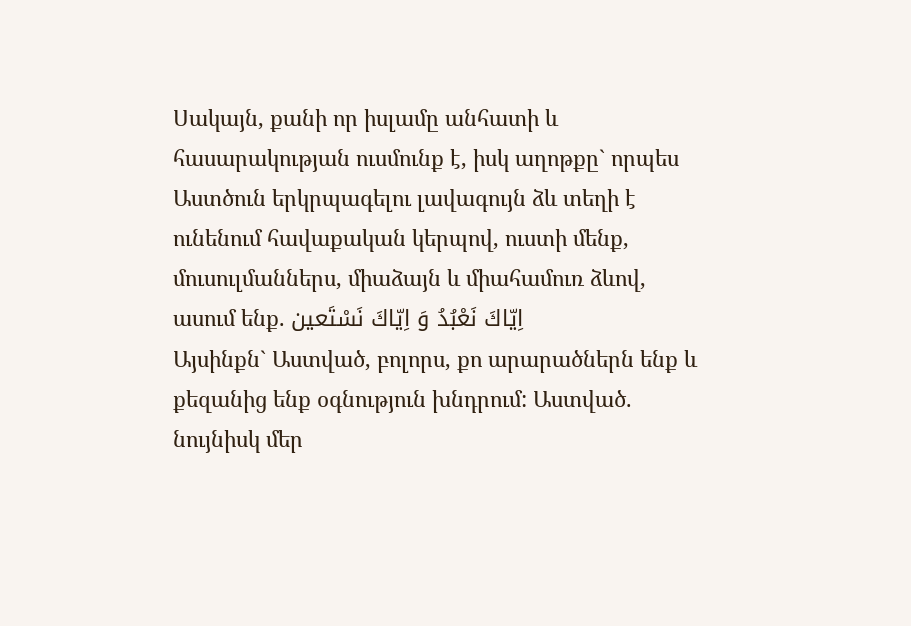Սակայն, քանի որ իսլամը անհատի և հասարակության ուսմունք է, իսկ աղոթքը` որպես Աստծուն երկրպագելու լավագույն ձև տեղի է ունենում հավաքական կերպով, ուստի մենք, մուսուլմաններս, միաձայն և միահամուռ ձևով, ասում ենք. اِيّاكَ نَعْبُدُ وَ اِيّاكَ نَسْتَعين
Այսինքն` Աստված, բոլորս, քո արարածներն ենք և քեզանից ենք օգնություն խնդրում: Աստված. նույնիսկ մեր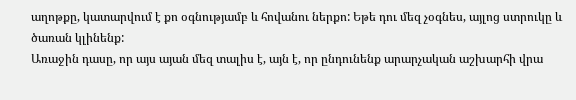աղոթքը, կատարվում է քո օգնությամբ և հովանու ներքո: Եթե դու մեզ չօգնես, այլոց ստրուկը և ծառան կլինենք:
Առաջին դասը, որ այս այան մեզ տալիս է, այն է, որ ընդունենք արարչական աշխարհի վրա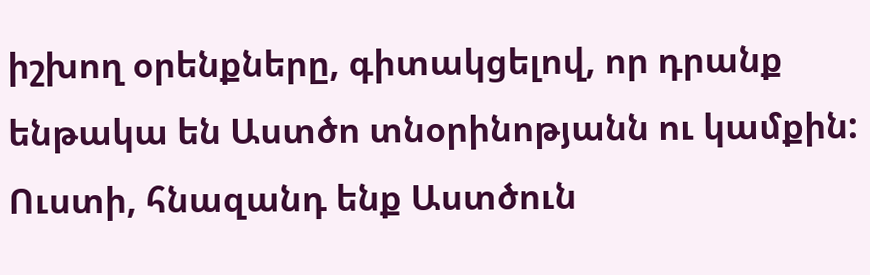իշխող օրենքները, գիտակցելով, որ դրանք ենթակա են Աստծո տնօրինոթյանն ու կամքին: Ուստի, հնազանդ ենք Աստծուն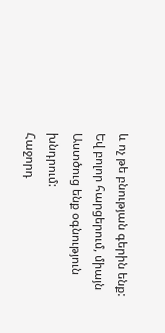և ոչ թե բնության գերին ենք: Եվ բոլոր հարցերում, միայն Աստծուց ենք օգնություն խնդրում:
Հաջորդ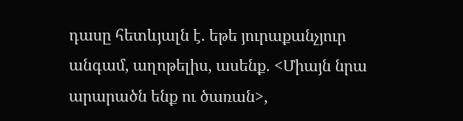դասը հետևյալն է. եթե յուրաքանչյուր անգամ, աղոթելիս, ասենք. <Միայն նրա արարածն ենք ու ծառան>,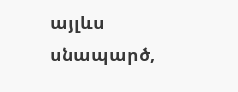այլևս սնապարծ,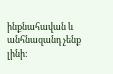ինքնահավան և անհնազանդ չենք լինի: